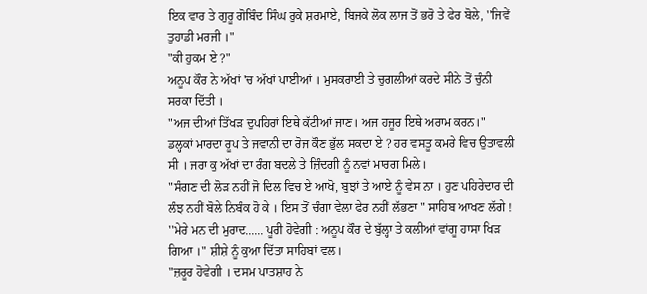ਇਕ ਵਾਰ ਤੇ ਗੁਰੂ ਗੋਬਿੰਦ ਸਿੰਘ ਰੁਕੇ ਸ਼ਰਮਾਏ, ਬਿਜਕੇ ਲੋਕ ਲਾਜ ਤੋਂ ਭਰੋ ਤੇ ਫੇਰ ਬੋਲੇ, ''ਜਿਵੇਂ ਤੁਹਾਡੀ ਮਰਜੀ ।"
"ਕੀ ਹੁਕਮ ਏ ?"
ਅਨੂਪ ਕੌਰ ਨੇ ਅੱਖਾਂ 'ਚ ਅੱਖਾਂ ਪਾਈਆਂ । ਮੁਸਕਰਾਈ ਤੇ ਚੁਗਲੀਆਂ ਕਰਦੇ ਸੀਨੇ ਤੋਂ ਚੁੰਨੀ ਸਰਕਾ ਦਿੱਤੀ ।
"ਅਜ ਦੀਆਂ ਤਿੱਖੜ ਦੁਪਹਿਰਾਂ ਇਥੇ ਕੱਟੀਆਂ ਜਾਣ। ਅਜ ਹਜੂਰ ਇਥੇ ਅਰਾਮ ਕਰਨ।"
ਡਲ੍ਹਕਾਂ ਮਾਰਦਾ ਰੂਪ ਤੇ ਜਵਾਨੀ ਦਾ ਰੋਜ ਕੌਣ ਭੁੱਲ ਸਕਦਾ ਏ ? ਹਰ ਵਸਤੂ ਕਮਰੇ ਵਿਚ ਉਤਾਵਲੀ ਸੀ । ਜਰਾ ਕੁ ਅੱਖਾਂ ਦਾ ਰੰਗ ਬਦਲੇ ਤੇ ਜ਼ਿੰਦਗੀ ਨੂੰ ਨਵਾਂ ਮਾਰਗ ਮਿਲੇ।
"ਸੰਗਣ ਦੀ ਲੋੜ ਨਹੀਂ ਜੋ ਦਿਲ ਵਿਚ ਏ ਆਖੋ, ਬੁਝਾਂ ਤੇ ਆਏ ਨੂੰ ਵੇਸ ਨਾ । ਹੁਣ ਪਹਿਰੇਦਾਰ ਦੀ ਲੰਝ ਨਹੀਂ ਬੋਲੇ ਨਿਬੰਕ ਹੋ ਕੇ । ਇਸ ਤੋਂ ਚੰਗਾ ਵੇਲਾ ਫੇਰ ਨਹੀਂ ਲੱਭਣਾ " ਸਾਹਿਬ ਆਖਣ ਲੱਗੇ !
''ਮੇਰੇ ਮਨ ਦੀ ਮੁਰਾਦ...... ਪੂਰੀ ਹੋਵੇਗੀ : ਅਨੂਪ ਕੌਰ ਦੇ ਬੁੱਲ੍ਹਾ ਤੇ ਕਲੀਆਂ ਵਾਂਗੂ ਹਾਸਾ ਖਿੜ ਗਿਆ ।" ਸ਼ੀਸ਼ੇ ਨੂੰ ਕੁਆ ਦਿੱਤਾ ਸਾਹਿਬਾਂ ਵਲ।
"ਜ਼ਰੂਰ ਹੋਵੇਗੀ । ਦਸਮ ਪਾਤਸ਼ਾਹ ਨੇ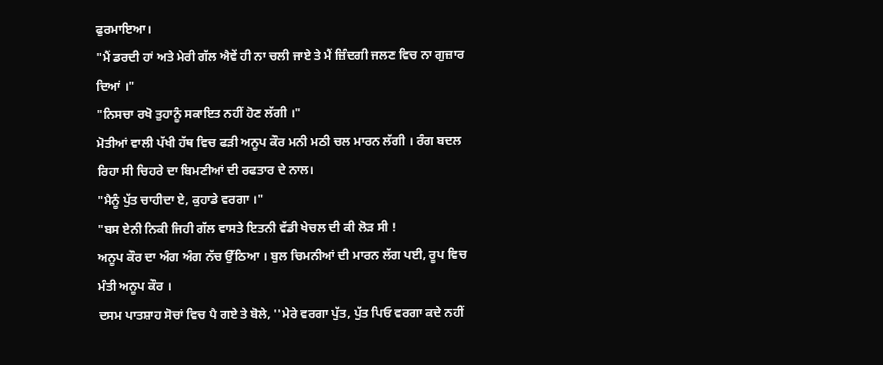ਫੁਰਮਾਇਆ।
"ਮੈਂ ਡਰਦੀ ਹਾਂ ਅਤੇ ਮੇਰੀ ਗੱਲ ਐਵੇਂ ਹੀ ਨਾ ਚਲੀ ਜਾਏ ਤੇ ਮੈਂ ਜ਼ਿੰਦਗੀ ਜਲਣ ਵਿਚ ਨਾ ਗੁਜ਼ਾਰ ਦਿਆਂ ।"
"ਨਿਸਚਾ ਰਖੋ ਤੁਹਾਨੂੰ ਸਕਾਇਤ ਨਹੀਂ ਹੋਣ ਲੱਗੀ ।"
ਮੋਤੀਆਂ ਵਾਲੀ ਪੱਖੀ ਹੱਥ ਵਿਚ ਫੜੀ ਅਨੂਪ ਕੌਰ ਮਨੀ ਮਠੀ ਚਲ ਮਾਰਨ ਲੱਗੀ । ਰੰਗ ਬਦਲ ਰਿਹਾ ਸੀ ਚਿਹਰੇ ਦਾ ਬਿਮਣੀਆਂ ਦੀ ਰਫਤਾਰ ਦੇ ਨਾਲ।
"ਮੈਨੂੰ ਪੁੱਤ ਚਾਹੀਦਾ ਏ, ਕੁਹਾਡੇ ਵਰਗਾ ।"
"ਬਸ ਏਨੀ ਨਿਕੀ ਜਿਹੀ ਗੱਲ ਵਾਸਤੇ ਇਤਨੀ ਵੱਡੀ ਖੇਚਲ ਦੀ ਕੀ ਲੋੜ ਸੀ !
ਅਨੂਪ ਕੌਰ ਦਾ ਅੰਗ ਅੰਗ ਨੱਚ ਉੱਠਿਆ । ਬੁਲ ਚਿਮਨੀਆਂ ਦੀ ਮਾਰਨ ਲੱਗ ਪਈ, ਰੂਪ ਵਿਚ ਮੰਤੀ ਅਨੂਪ ਕੌਰ ।
ਦਸਮ ਪਾਤਸ਼ਾਹ ਸੋਚਾਂ ਵਿਚ ਪੈ ਗਏ ਤੇ ਬੋਲੇ, ''ਮੇਰੇ ਵਰਗਾ ਪੁੱਤ, ਪੁੱਤ ਪਿਓ ਵਰਗਾ ਕਦੇ ਨਹੀਂ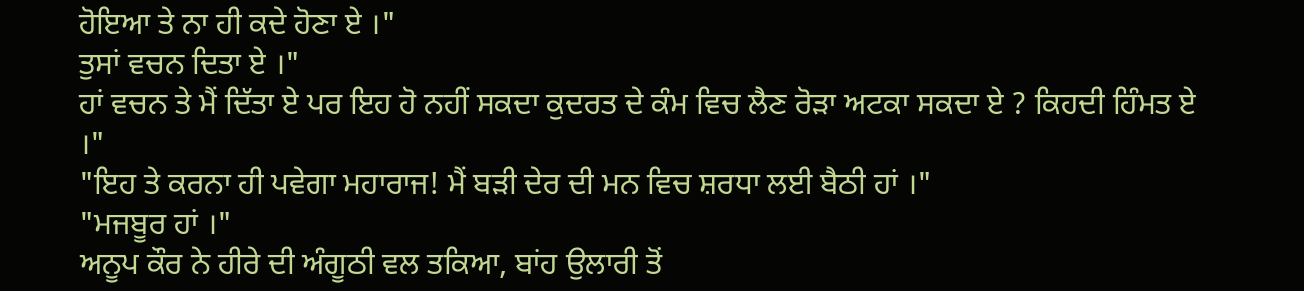ਹੋਇਆ ਤੇ ਨਾ ਹੀ ਕਦੇ ਹੋਣਾ ਏ ।"
ਤੁਸਾਂ ਵਚਨ ਦਿਤਾ ਏ ।"
ਹਾਂ ਵਚਨ ਤੇ ਮੈਂ ਦਿੱਤਾ ਏ ਪਰ ਇਹ ਹੋ ਨਹੀਂ ਸਕਦਾ ਕੁਦਰਤ ਦੇ ਕੰਮ ਵਿਚ ਲੈਣ ਰੋੜਾ ਅਟਕਾ ਸਕਦਾ ਏ ? ਕਿਹਦੀ ਹਿੰਮਤ ਏ ।"
"ਇਹ ਤੇ ਕਰਨਾ ਹੀ ਪਵੇਗਾ ਮਹਾਰਾਜ! ਮੈਂ ਬੜੀ ਦੇਰ ਦੀ ਮਨ ਵਿਚ ਸ਼ਰਧਾ ਲਈ ਬੈਠੀ ਹਾਂ ।"
"ਮਜਬੂਰ ਹਾਂ ।"
ਅਨੂਪ ਕੌਰ ਨੇ ਹੀਰੇ ਦੀ ਅੰਗੂਠੀ ਵਲ ਤਕਿਆ, ਬਾਂਹ ਉਲਾਰੀ ਤੋਂ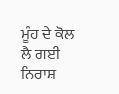ਮੂੰਹ ਦੇ ਕੋਲ ਲੈ ਗਈ ਨਿਰਾਸ਼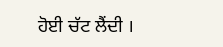ਹੋਈ ਚੱਟ ਲੈਂਦੀ ।